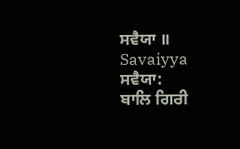ਸਵੈਯਾ ॥
Savaiyya
ਸਵੈਯਾ:
ਬਾਲਿ ਗਿਰੀ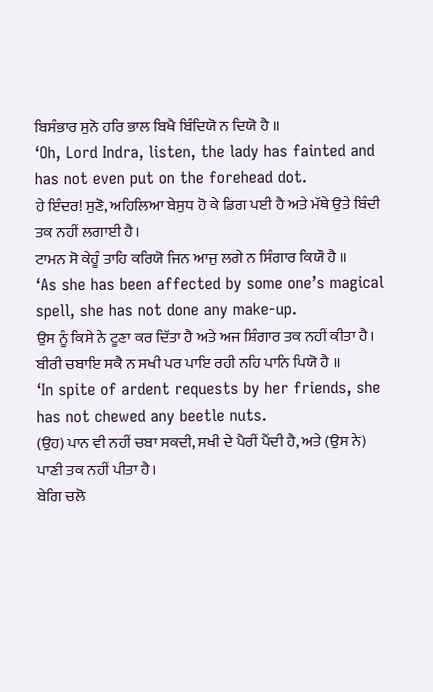ਬਿਸੰਭਾਰ ਸੁਨੋ ਹਰਿ ਭਾਲ ਬਿਖੈ ਬਿੰਦਿਯੋ ਨ ਦਿਯੋ ਹੈ ॥
‘Oh, Lord Indra, listen, the lady has fainted and has not even put on the forehead dot.
ਹੇ ਇੰਦਰ! ਸੁਣੋ, ਅਹਿਲਿਆ ਬੇਸੁਧ ਹੋ ਕੇ ਡਿਗ ਪਈ ਹੈ ਅਤੇ ਮੱਥੇ ਉਤੇ ਬਿੰਦੀ ਤਕ ਨਹੀਂ ਲਗਾਈ ਹੈ।
ਟਾਮਨ ਸੋ ਕੇਹੂੰ ਤਾਹਿ ਕਰਿਯੋ ਜਿਨ ਆਜੁ ਲਗੇ ਨ ਸਿੰਗਾਰ ਕਿਯੌ ਹੈ ॥
‘As she has been affected by some one’s magical spell, she has not done any make-up.
ਉਸ ਨੂੰ ਕਿਸੇ ਨੇ ਟੂਣਾ ਕਰ ਦਿੱਤਾ ਹੈ ਅਤੇ ਅਜ ਸ਼ਿੰਗਾਰ ਤਕ ਨਹੀਂ ਕੀਤਾ ਹੈ।
ਬੀਰੀ ਚਬਾਇ ਸਕੈ ਨ ਸਖੀ ਪਰ ਪਾਇ ਰਹੀ ਨਹਿ ਪਾਨਿ ਪਿਯੋ ਹੈ ॥
‘In spite of ardent requests by her friends, she has not chewed any beetle nuts.
(ਉਹ) ਪਾਨ ਵੀ ਨਹੀਂ ਚਬਾ ਸਕਦੀ, ਸਖੀ ਦੇ ਪੈਰੀਂ ਪੈਂਦੀ ਹੈ, ਅਤੇ (ਉਸ ਨੇ) ਪਾਣੀ ਤਕ ਨਹੀਂ ਪੀਤਾ ਹੈ।
ਬੇਗਿ ਚਲੋ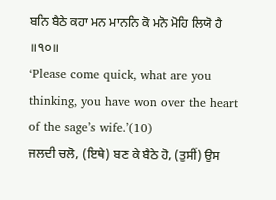ਬਨਿ ਬੈਠੇ ਕਹਾ ਮਨ ਮਾਨਨਿ ਕੋ ਮਨੋ ਮੋਹਿ ਲਿਯੋ ਹੈ ॥੧੦॥
‘Please come quick, what are you thinking, you have won over the heart of the sage’s wife.’(10)
ਜਲਦੀ ਚਲੋ, (ਇਥੇ) ਬਣ ਕੇ ਬੈਠੇ ਹੋ, (ਤੁਸੀਂ) ਉਸ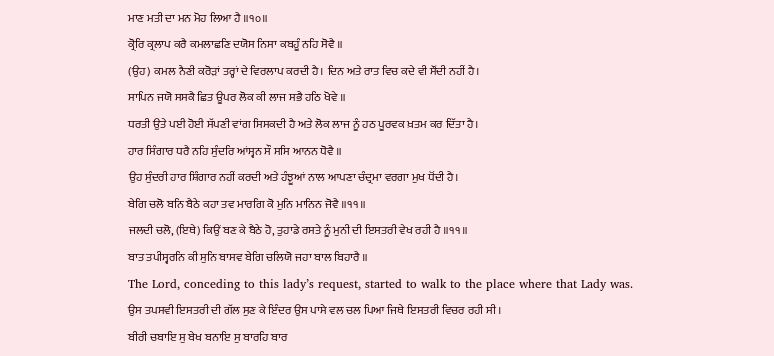ਮਾਣ ਮਤੀ ਦਾ ਮਨ ਮੋਹ ਲਿਆ ਹੈ ॥੧੦॥
ਕ੍ਰੋਰਿ ਕ੍ਰਲਾਪ ਕਰੈ ਕਮਲਾਛਣਿ ਦਯੋਸ ਨਿਸਾ ਕਬਹੂੰ ਨਹਿ ਸੋਵੈ ॥
(ਉਹ) ਕਮਲ ਨੈਣੀ ਕਰੋੜਾਂ ਤਰ੍ਹਾਂ ਦੇ ਵਿਰਲਾਪ ਕਰਦੀ ਹੈ। ਦਿਨ ਅਤੇ ਰਾਤ ਵਿਚ ਕਦੇ ਵੀ ਸੌਂਦੀ ਨਹੀਂ ਹੈ।
ਸਾਪਿਨ ਜਯੋ ਸਸਕੈ ਛਿਤ ਊਪਰ ਲੋਕ ਕੀ ਲਾਜ ਸਭੈ ਹਠਿ ਖੋਵੇ ॥
ਧਰਤੀ ਉਤੇ ਪਈ ਹੋਈ ਸੱਪਣੀ ਵਾਂਗ ਸਿਸਕਦੀ ਹੈ ਅਤੇ ਲੋਕ ਲਾਜ ਨੂੰ ਹਠ ਪੂਰਵਕ ਖ਼ਤਮ ਕਰ ਦਿੱਤਾ ਹੈ।
ਹਾਰ ਸਿੰਗਾਰ ਧਰੈ ਨਹਿ ਸੁੰਦਰਿ ਆਂਸ੍ਵਨ ਸੌ ਸਸਿ ਆਨਨ ਧੋਵੈ ॥
ਉਹ ਸੁੰਦਰੀ ਹਾਰ ਸ਼ਿੰਗਾਰ ਨਹੀਂ ਕਰਦੀ ਅਤੇ ਹੰਝੂਆਂ ਨਾਲ ਆਪਣਾ ਚੰਦ੍ਰਮਾ ਵਰਗਾ ਮੁਖ ਧੋਂਦੀ ਹੈ।
ਬੇਗਿ ਚਲੋ ਬਨਿ ਬੈਠੇ ਕਹਾ ਤਵ ਮਾਰਗਿ ਕੋ ਮੁਨਿ ਮਾਨਿਨ ਜੋਵੈ ॥੧੧॥
ਜਲਦੀ ਚਲੋ, (ਇਥੇ) ਕਿਉਂ ਬਣ ਕੇ ਬੈਠੇ ਹੋ, ਤੁਹਾਡੇ ਰਸਤੇ ਨੂੰ ਮੁਨੀ ਦੀ ਇਸਤਰੀ ਵੇਖ ਰਹੀ ਹੈ ॥੧੧॥
ਬਾਤ ਤਪੀਸ੍ਵਰਨਿ ਕੀ ਸੁਨਿ ਬਾਸਵ ਬੇਗਿ ਚਲਿਯੋ ਜਹਾ ਬਾਲ ਬਿਹਾਰੈ ॥
The Lord, conceding to this lady’s request, started to walk to the place where that Lady was.
ਉਸ ਤਪਸਵੀ ਇਸਤਰੀ ਦੀ ਗੱਲ ਸੁਣ ਕੇ ਇੰਦਰ ਉਸ ਪਾਸੇ ਵਲ ਚਲ ਪਿਆ ਜਿਥੇ ਇਸਤਰੀ ਵਿਚਰ ਰਹੀ ਸੀ।
ਬੀਰੀ ਚਬਾਇ ਸੁ ਬੇਖ ਬਨਾਇ ਸੁ ਬਾਰਹਿ ਬਾਰ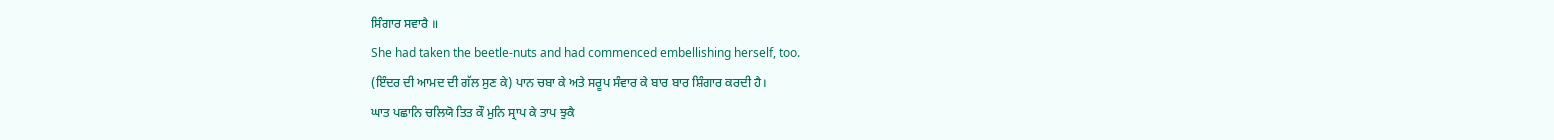ਸਿੰਗਾਰ ਸਵਾਰੈ ॥
She had taken the beetle-nuts and had commenced embellishing herself, too.
(ਇੰਦਰ ਦੀ ਆਮਦ ਦੀ ਗੱਲ ਸੁਣ ਕੇ) ਪਾਨ ਚਬਾ ਕੇ ਅਤੇ ਸਰੂਪ ਸੰਵਾਰ ਕੇ ਬਾਰ ਬਾਰ ਸ਼ਿੰਗਾਰ ਕਰਦੀ ਹੈ।
ਘਾਤ ਪਛਾਨਿ ਚਲਿਯੋ ਤਿਤ ਕੌ ਮੁਨਿ ਸ੍ਰਾਪ ਕੇ ਤਾਪ ਝੁਕੈ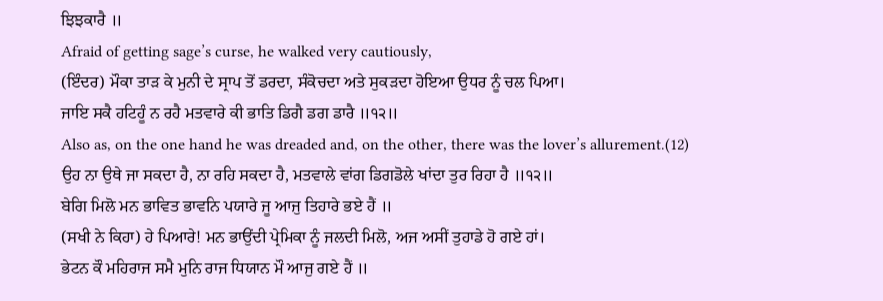ਝਿਝਕਾਰੈ ॥
Afraid of getting sage’s curse, he walked very cautiously,
(ਇੰਦਰ) ਮੌਕਾ ਤਾੜ ਕੇ ਮੁਨੀ ਦੇ ਸ੍ਰਾਪ ਤੋਂ ਡਰਦਾ, ਸੰਕੋਚਦਾ ਅਤੇ ਸੁਕੜਦਾ ਹੋਇਆ ਉਧਰ ਨੂੰ ਚਲ ਪਿਆ।
ਜਾਇ ਸਕੈ ਹਟਿਹੂੰ ਨ ਰਹੈ ਮਤਵਾਰੇ ਕੀ ਭਾਤਿ ਡਿਗੈ ਡਗ ਡਾਰੈ ॥੧੨॥
Also as, on the one hand he was dreaded and, on the other, there was the lover’s allurement.(12)
ਉਹ ਨਾ ਉਥੇ ਜਾ ਸਕਦਾ ਹੈ, ਨਾ ਰਹਿ ਸਕਦਾ ਹੈ, ਮਤਵਾਲੇ ਵਾਂਗ ਡਿਗਡੋਲੇ ਖਾਂਦਾ ਤੁਰ ਰਿਹਾ ਹੈ ॥੧੨॥
ਬੇਗਿ ਮਿਲੋ ਮਨ ਭਾਵਿਤ ਭਾਵਨਿ ਪਯਾਰੇ ਜੂ ਆਜੁ ਤਿਹਾਰੇ ਭਏ ਹੈਂ ॥
(ਸਖੀ ਨੇ ਕਿਹਾ) ਹੇ ਪਿਆਰੇ! ਮਨ ਭਾਉਂਦੀ ਪ੍ਰੇਮਿਕਾ ਨੂੰ ਜਲਦੀ ਮਿਲੋ, ਅਜ ਅਸੀਂ ਤੁਹਾਡੇ ਹੋ ਗਏ ਹਾਂ।
ਭੇਟਨ ਕੌ ਮਹਿਰਾਜ ਸਮੈ ਮੁਨਿ ਰਾਜ ਧਿਯਾਨ ਮੌ ਆਜੁ ਗਏ ਹੈਂ ॥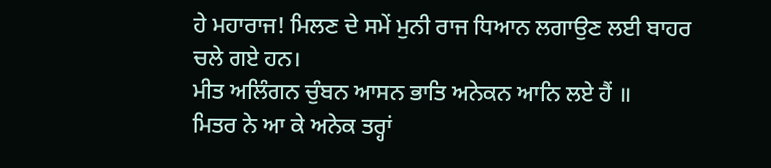ਹੇ ਮਹਾਰਾਜ! ਮਿਲਣ ਦੇ ਸਮੇਂ ਮੁਨੀ ਰਾਜ ਧਿਆਨ ਲਗਾਉਣ ਲਈ ਬਾਹਰ ਚਲੇ ਗਏ ਹਨ।
ਮੀਤ ਅਲਿੰਗਨ ਚੁੰਬਨ ਆਸਨ ਭਾਤਿ ਅਨੇਕਨ ਆਨਿ ਲਏ ਹੈਂ ॥
ਮਿਤਰ ਨੇ ਆ ਕੇ ਅਨੇਕ ਤਰ੍ਹਾਂ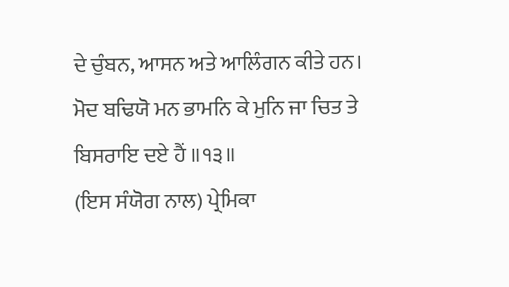ਦੇ ਚੁੰਬਨ, ਆਸਨ ਅਤੇ ਆਲਿੰਗਨ ਕੀਤੇ ਹਨ।
ਮੋਦ ਬਢਿਯੋ ਮਨ ਭਾਮਨਿ ਕੇ ਮੁਨਿ ਜਾ ਚਿਤ ਤੇ ਬਿਸਰਾਇ ਦਏ ਹੈਂ ॥੧੩॥
(ਇਸ ਸੰਯੋਗ ਨਾਲ) ਪ੍ਰੇਮਿਕਾ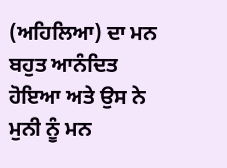(ਅਹਿਲਿਆ) ਦਾ ਮਨ ਬਹੁਤ ਆਨੰਦਿਤ ਹੋਇਆ ਅਤੇ ਉਸ ਨੇ ਮੁਨੀ ਨੂੰ ਮਨ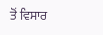ਤੋਂ ਵਿਸਾਰ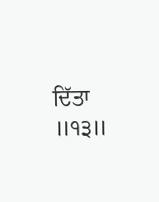ਦਿੱਤਾ ॥੧੩॥